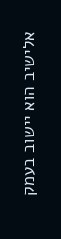אלישיב הוא יישוב בעמק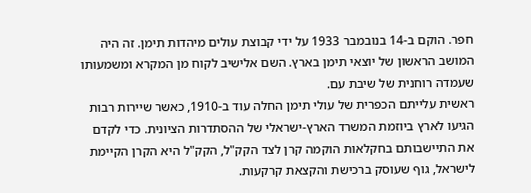חפר. הוקם ב-14 בנובמבר 1933 על ידי קבוצת עולים מיהדות תימן. זה היה המושב הראשון של יוצאי תימן בארץ. השם אלישיב לקוח מן המקרא ומשמעותו שעמדה רוחנית של שיבת עם.
ראשית עלייתם הכפרית של עולי תימן החלה עוד ב-1910, כאשר שיירות רבות הגיעו לארץ ביוזמת המשרד הארץ-ישראלי של ההסתדרות הציונית. כדי לקדם את התיישבותם בחקלאות הוקמה קרן לצד הקק"ל, הקק"ל היא הקרן הקיימת לישראל, גוף שעוסק ברכישת והקצאת קרקעות.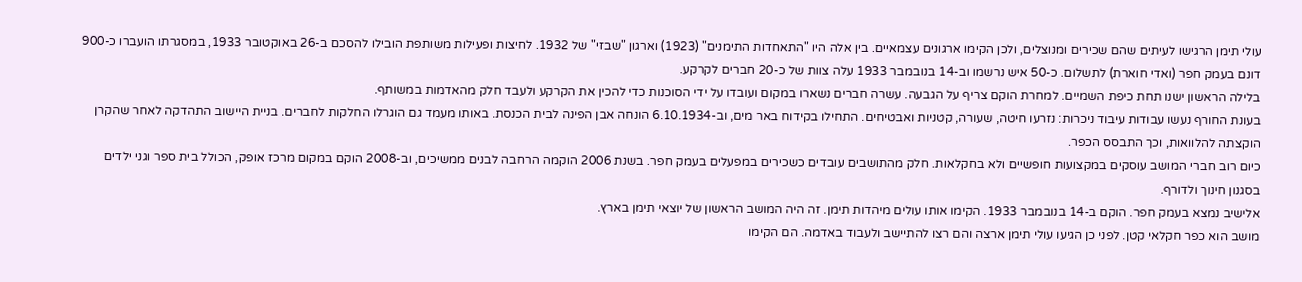עולי תימן הרגישו לעיתים שהם שכירים ומנוצלים, ולכן הקימו ארגונים עצמאיים. בין אלה היו "התאחדות התימנים" (1923) וארגון "שבזי" של 1932. לחיצות ופעילות משותפת הובילו להסכם ב-26 באוקטובר 1933, במסגרתו הועברו כ-900 דונם בעמק חפר (ואדי חוארת) לתשלום. כ-50 איש נרשמו וב-14 בנובמבר 1933 עלה צוות של כ-20 חברים לקרקע.
בלילה הראשון ישנו תחת כיפת השמיים. למחרת הוקם צריף על הגבעה. עשרה חברים נשארו במקום ועובדו על ידי הסוכנות כדי להכין את הקרקע ולעבד חלק מהאדמות במשותף.
בעונת החורף נעשו עבודות עיבוד ניכרות: נזרעו חיטה, שעורה, קטניות ואבטיחים. התחילו בקידוח באר מים, וב-6.10.1934 הונחה אבן הפינה לבית הכנסת. באותו מעמד גם הוגרלו החלקות לחברים. בניית היישוב התהדקה לאחר שהקרן הוקצתה להלוואות, וכך התבסס הכפר.
כיום רוב חברי המושב עוסקים במקצועות חופשיים ולא בחקלאות. חלק מהתושבים עובדים כשכירים במפעלים בעמק חפר. בשנת 2006 הוקמה הרחבה לבנים ממשיכים, וב-2008 הוקם במקום מרכז אופק, הכולל בית ספר וגני ילדים בסגנון חינוך ולדורף.
אלישיב נמצא בעמק חפר. הוקם ב-14 בנובמבר 1933. הקימו אותו עולים מיהדות תימן. זה היה המושב הראשון של יוצאי תימן בארץ.
מושב הוא כפר חקלאי קטן. לפני כן הגיעו עולי תימן ארצה והם רצו להתיישב ולעבוד באדמה. הם הקימו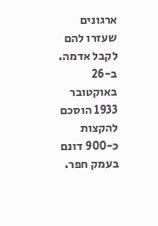ארגונים שעזרו להם לקבל אדמה. ב-26 באוקטובר 1933 הוסכם להקצות כ-900 דונם בעמק חפר.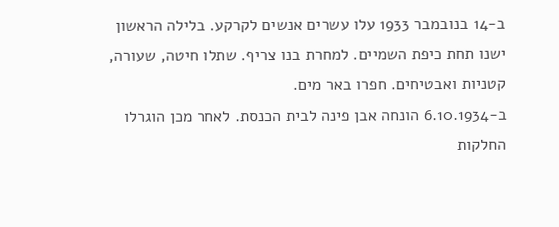ב-14 בנובמבר 1933 עלו עשרים אנשים לקרקע. בלילה הראשון ישנו תחת כיפת השמיים. למחרת בנו צריף. שתלו חיטה, שעורה, קטניות ואבטיחים. חפרו באר מים.
ב-6.10.1934 הונחה אבן פינה לבית הכנסת. לאחר מכן הוגרלו החלקות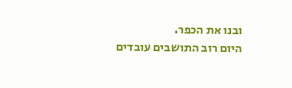ובנו את הכפר.
היום רוב התושבים עובדים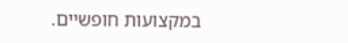במקצועות חופשיים.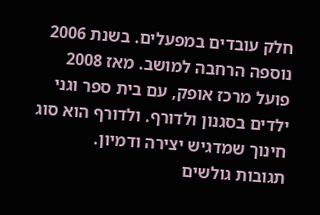חלק עובדים במפעלים. בשנת 2006 נוספה הרחבה למושב. מאז 2008 פועל מרכז אופק, עם בית ספר וגני ילדים בסגנון ולדורף. ולדורף הוא סוג חינוך שמדגיש יצירה ודמיון.
תגובות גולשים